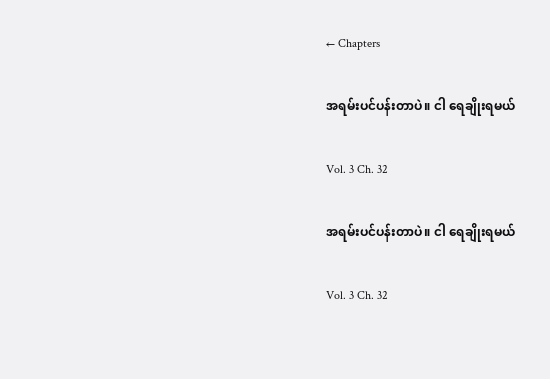← Chapters

အရမ်းပင်ပန်းတာပဲ။ ငါ ရေချိုးရမယ်

Vol. 3 Ch. 32

အရမ်းပင်ပန်းတာပဲ။ ငါ ရေချိုးရမယ်

Vol. 3 Ch. 32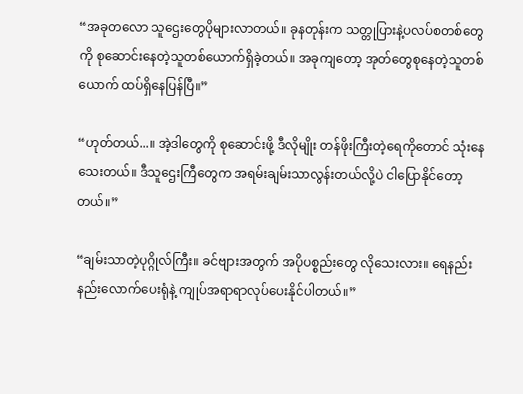“အခုတလော သူဌေးတွေပိုများလာတယ်။ ခုနတုန်းက သတ္တုပြားနဲ့ပလပ်စတစ်တွေကို စုဆောင်းနေတဲ့သူတစ်ယောက်ရှိခဲ့တယ်။ အခုကျတော့ အုတ်တွေစုနေတဲ့သူတစ်ယောက် ထပ်ရှိနေပြန်ပြီ။”

“ဟုတ်တယ်...။ အဲ့ဒါတွေကို စုဆောင်းဖို့ ဒီလိုမျိုး တန်ဖိုးကြီးတဲ့ရေကိုတောင် သုံးနေသေးတယ်။ ဒီသူဌေးကြီတွေက အရမ်းချမ်းသာလွန်းတယ်လို့ပဲ ငါပြောနိုင်တော့တယ်။”

“ချမ်းသာတဲ့ပုဂ္ဂိုလ်ကြီး။ ခင်ဗျားအတွက် အပိုပစ္စည်းတွေ လိုသေးလား။ ရေနည်းနည်းလောက်ပေးရုံနဲ့ ကျုပ်အရာရာလုပ်ပေးနိုင်ပါတယ်။”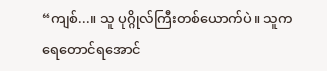“ကျစ်...။ သူ ပုဂ္ဂိုလ်ကြီးတစ်ယောက်ပဲ။ သူက ရေတောင်ရအောင်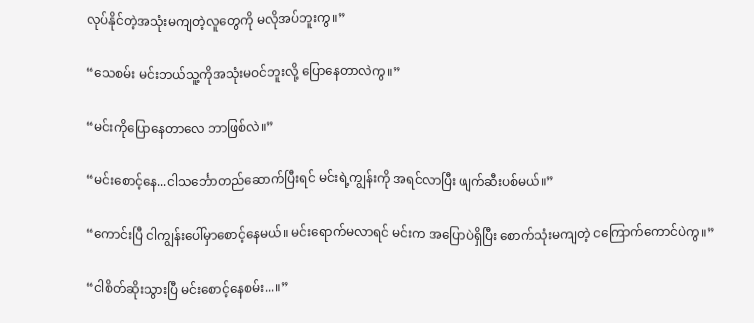လုပ်နိုင်တဲ့အသုံးမကျတဲ့လူတွေကို မလိုအပ်ဘူးကွ။”

“သေစမ်း မင်းဘယ်သူ့ကိုအသုံးမဝင်ဘူးလို့ ပြောနေတာလဲကွ။”

“မင်းကိုပြောနေတာလေ ဘာဖြစ်လဲ။”

“မင်းစောင့်နေ...ငါသင်္ဘောတည်ဆောက်ပြီးရင် မင်းရဲ့ကျွန်းကို အရင်လာပြီး ဖျက်ဆီးပစ်မယ်။”

“ကောင်းပြီ ငါကျွန်းပေါ်မှာစောင့်နေမယ်။ မင်းရောက်မလာရင် မင်းက အပြောပဲရှိပြီး စောက်သုံးမကျတဲ့ ငကြောက်ကောင်ပဲကွ။”

“ငါစိတ်ဆိုးသွားပြီ မင်းစောင့်နေစမ်း...။”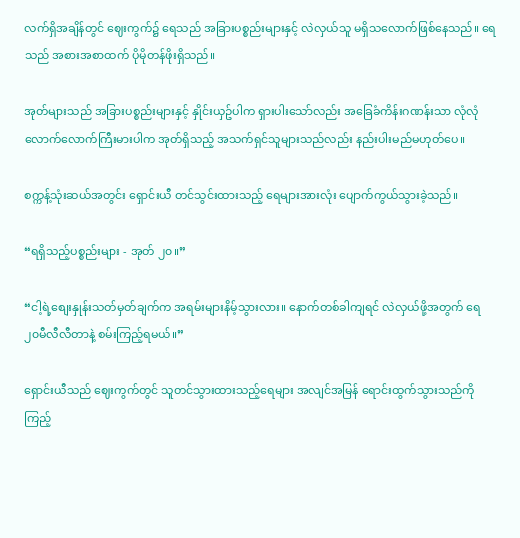လက်ရှိအချိန်တွင် ဈေးကွက်၌ ရေသည် အခြားပစ္စည်းများနှင့် လဲလှယ်သူ မရှိသလောက်ဖြစ်နေသည်။ ရေသည် အစားအစာထက် ပိုမိုတန်ဖိုးရှိသည်။

အုတ်များသည် အခြားပစ္စည်းများနှင့် နှိုင်းယှဥ်ပါက ရှားပါးသော်လည်း အခြေခံကိန်းဂဏန်းသာ လုံလုံလောက်လောက်ကြီးမားပါက အုတ်ရှိသည့် အသက်ရှင်သူများသည်လည်း နည်းပါးမည်မဟုတ်ပေ။

စက္ကန့်သုံးဆယ်အတွင်း ရှောင်းယီ တင်သွင်းထားသည့် ရေများအားလုံး ပျောက်ကွယ်သွားခဲ့သည်။

“ရရှိသည့်ပစ္စည်းများ - အုတ် ၂၀။”

“ငါ့ရဲ့စျေးနှုန်းသတ်မှတ်ချက်က အရမ်းများနိမ့်သွားလား။ နောက်တစ်ခါကျရင် လဲလှယ်ဖို့အတွက် ရေ ၂၀မီလီလီတာနဲ့ စမ်းကြည့်ရမယ်။”

ရှောင်းယီသည် ဈေးကွက်တွင် သူတင်သွားထားသည့်ရေများ အလျင်အမြန် ရောင်းထွက်သွားသည်ကိုကြည့်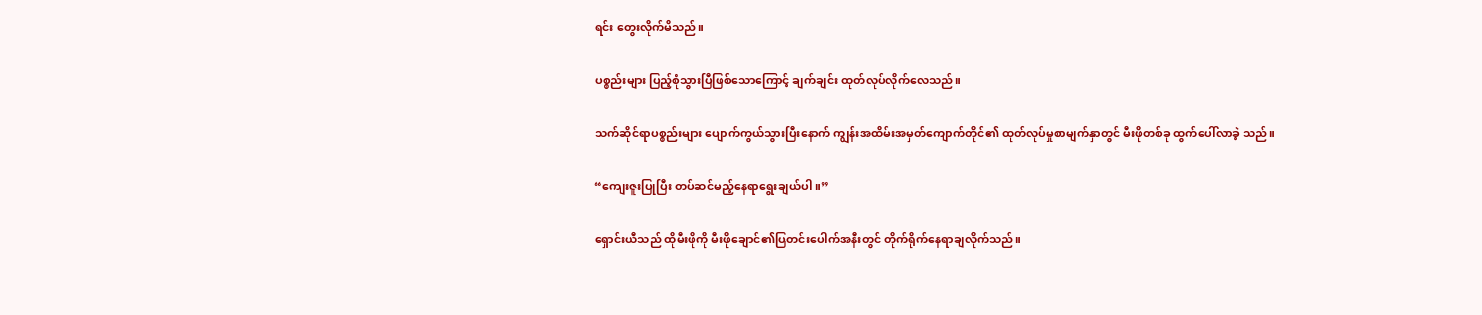ရင်း တွေးလိုက်မိသည်။

ပစ္စည်းများ ပြည့်စုံသွားပြီဖြစ်သောကြောင့် ချက်ချင်း ထုတ်လုပ်လိုက်လေသည်။

သက်ဆိုင်ရာပစ္စည်းများ ပျောက်ကွယ်သွားပြီးနောက် ကျွန်းအထိမ်းအမှတ်ကျောက်တိုင်၏ ထုတ်လုပ်မှုစာမျက်နှာတွင် မီးဖိုတစ်ခု ထွက်ပေါ်လာခဲ့ သည်။

“ကျေးဇူးပြုပြီး တပ်ဆင်မည့်နေရာရွေးချယ်ပါ။”

ရှောင်းယီသည် ထိုမီးဖိုကို မီးဖိုချောင်၏ပြတင်းပေါက်အနီးတွင် တိုက်ရိုက်နေရာချလိုက်သည်။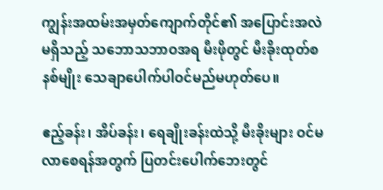ကျွန်းအထမ်းအမှတ်ကျောက်တိုင်၏ အပြောင်းအလဲမရှိသည့် သဘောသဘာဝအရ မီးဖိုတွင် မီးခိုးထုတ်စနစ်မျိုး သေချာပေါက်ပါဝင်မည်မဟုတ်ပေ။

ဧည့်ခန်း၊ အိပ်ခန်း၊ ရေချိုးခန်းထဲသို့ မီးခိုးများ ဝင်မလာစေရန်အတွက် ပြတင်းပေါက်ဘေးတွင်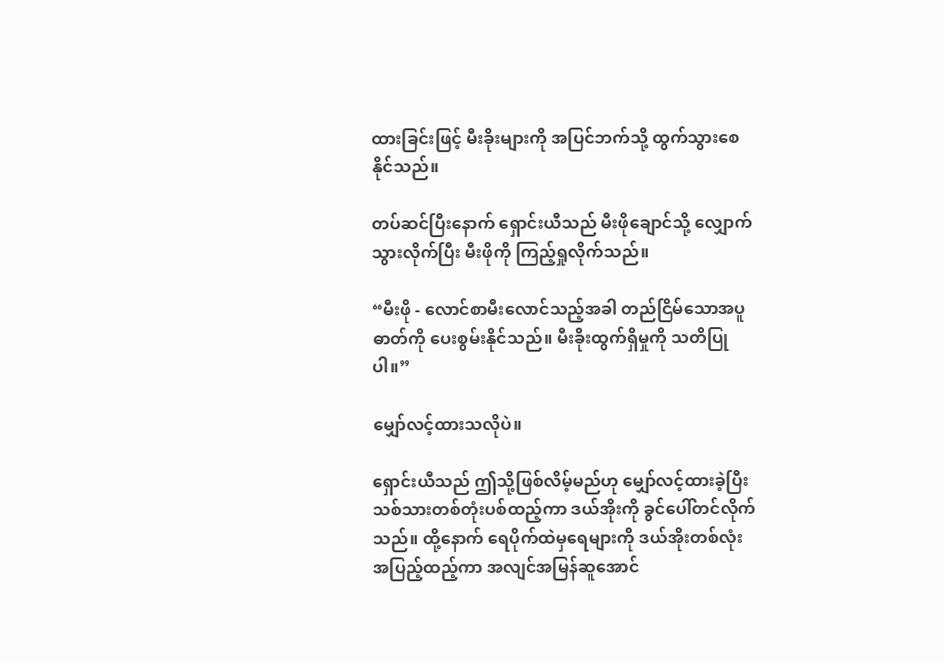ထားခြင်းဖြင့် မီးခိုးများကို အပြင်ဘက်သို့ ထွက်သွားစေ နိုင်သည်။

တပ်ဆင်ပြီးနောက် ရှောင်းယီသည် မီးဖိုချောင်သို့ လျှောက်သွားလိုက်ပြီး မီးဖိုကို ကြည့်ရှုလိုက်သည်။

“မီးဖို - လောင်စာမီးလောင်သည့်အခါ တည်ငြိမ်သောအပူဓာတ်ကို ပေးစွမ်းနိုင်သည်။ မီးခိုးထွက်ရှိမှုကို သတိပြုပါ။”

မျှော်လင့်ထားသလိုပဲ။

ရှောင်းယီသည် ဤသို့ဖြစ်လိမ့်မည်ဟု မျှော်လင့်ထားခဲ့ပြီး သစ်သားတစ်တုံးပစ်ထည့်ကာ ဒယ်အိုးကို ခွင်ပေါ်တင်လိုက်သည်။ ထို့နောက် ရေပိုက်ထဲမှရေများကို ဒယ်အိုးတစ်လုံးအပြည့်ထည့်ကာ အလျင်အမြန်ဆူအောင်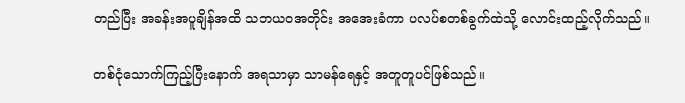တည်ပြီး အခန်းအပူချိန်အထိ သဘယဝအတိုင်း အအေးခံကာ ပလပ်စတစ်ခွက်ထဲသို့ လောင်းထည့်လိုက်သည်။

တစ်ငုံသောက်ကြည့်ပြီးနောက် အရသာမှာ သာမန်ရေနှင့် အတူတူပင်ဖြစ်သည်။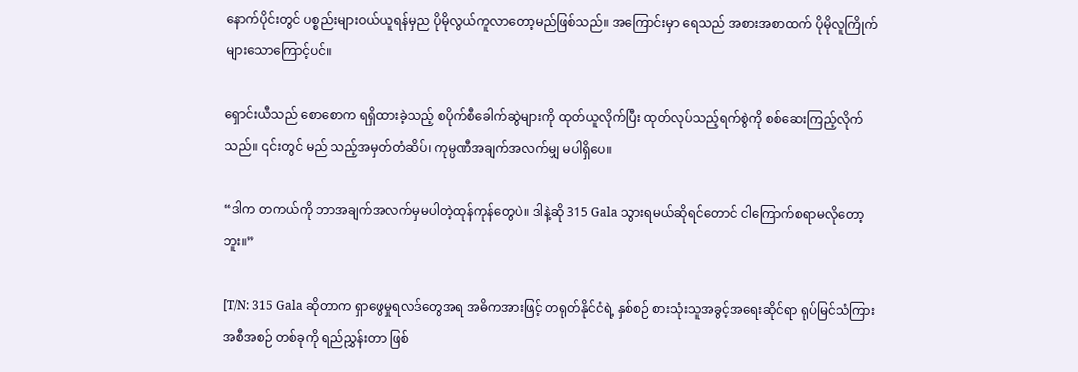နောက်ပိုင်းတွင် ပစ္စည်းများဝယ်ယူရန်မှည ပိုမိုလွယ်ကူလာတော့မည်ဖြစ်သည်။ အကြောင်းမှာ ရေသည် အစားအစာထက် ပိုမိုလူကြိုက်များသောကြောင့်ပင်။

ရှောင်းယီသည် စောစောက ရရှိထားခဲ့သည့် စပိုက်စီခေါက်ဆွဲများကို ထုတ်ယူလိုက်ပြီး ထုတ်လုပ်သည့်ရက်စွဲကို စစ်ဆေးကြည့်လိုက်သည်။ ၎င်းတွင် မည် သည့်အမှတ်တံဆိပ်၊ ကုမ္ပဏီအချက်အလက်မျှ မပါရှိပေ။

“ဒါက တကယ်ကို ဘာအချက်အလက်မှမပါတဲ့ထုန်ကုန်တွေပဲ။ ဒါနဲ့ဆို 315 Gala သွားရမယ်ဆိုရင်တောင် ငါကြောက်စရာမလိုတော့ဘူး။”

[T/N: 315 Gala ဆိုတာက ရှာဖွေမှုရလဒ်တွေအရ အဓိကအားဖြင့် တရုတ်နိုင်ငံရဲ့ နှစ်စဉ် စားသုံးသူအခွင့်အရေးဆိုင်ရာ ရုပ်မြင်သံကြားအစီအစဉ် တစ်ခုကို ရည်ညွှန်းတာ ဖြစ်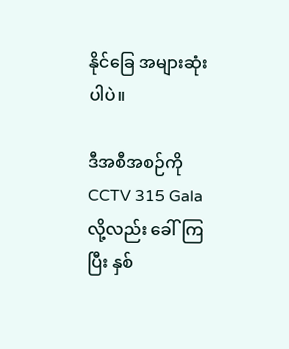နိုင်ခြေ အများဆုံးပါပဲ။

ဒီအစီအစဉ်ကို CCTV 315 Gala လို့လည်း ခေါ်ကြပြီး နှစ်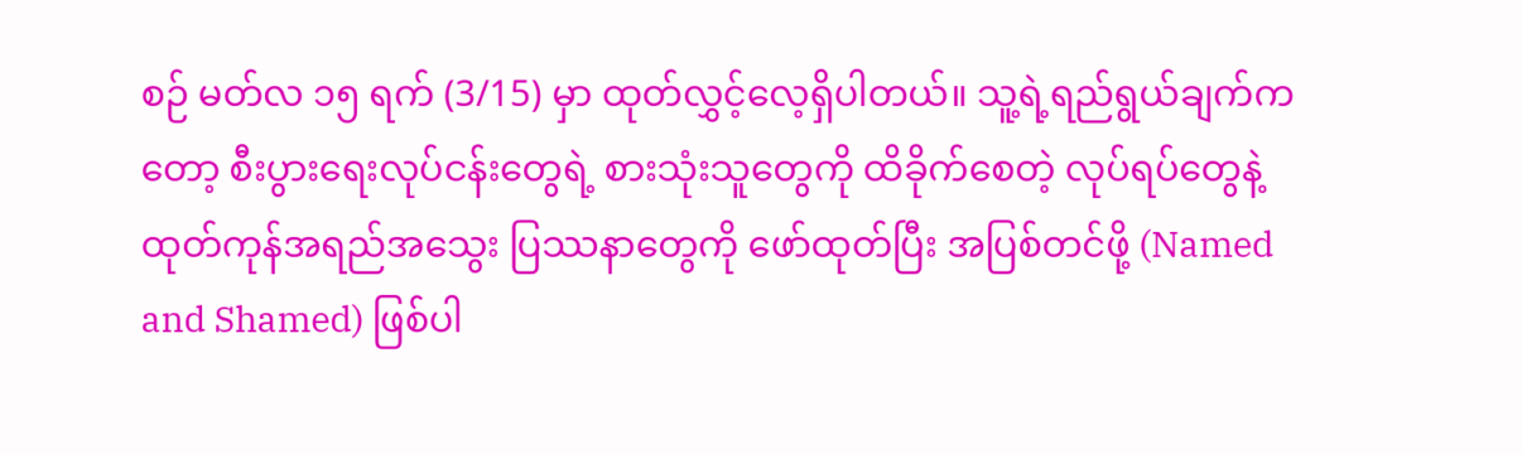စဉ် မတ်လ ၁၅ ရက် (3/15) မှာ ထုတ်လွှင့်လေ့ရှိပါတယ်။ သူ့ရဲ့ရည်ရွယ်ချက်ကတော့ စီးပွားရေးလုပ်ငန်းတွေရဲ့ စားသုံးသူတွေကို ထိခိုက်စေတဲ့ လုပ်ရပ်တွေနဲ့ ထုတ်ကုန်အရည်အသွေး ပြဿနာတွေကို ဖော်ထုတ်ပြီး အပြစ်တင်ဖို့ (Named and Shamed) ဖြစ်ပါ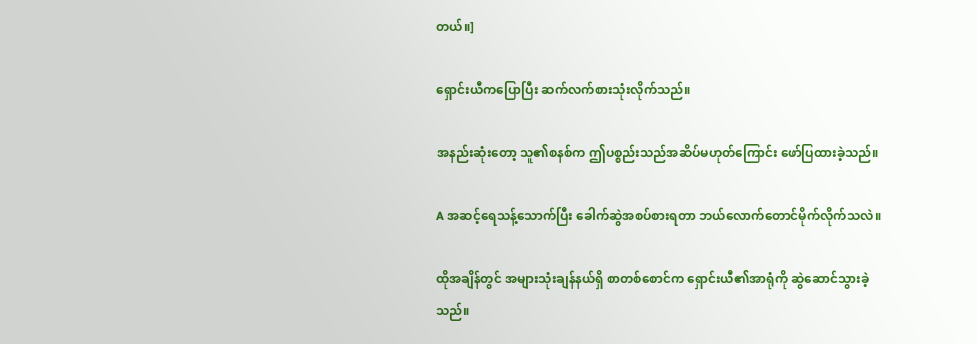တယ်။]

ရှောင်းယီကပြောပြီး ဆက်လက်စားသုံးလိုက်သည်။

အနည်းဆုံးတော့ သူ၏စနစ်က ဤပစ္စည်းသည်အဆိပ်မဟုတ်ကြောင်း ဖော်ပြထားခဲ့သည်။

A အဆင့်ရေသန့်သောက်ပြီး ခေါက်ဆွဲအစပ်စားရတာ ဘယ်လောက်တောင်မိုက်လိုက်သလဲ။

ထိုအချိန်တွင် အများသုံးချန်နယ်ရှိ စာတစ်စောင်က ရှောင်းယီ၏အာရုံကို ဆွဲဆောင်သွားခဲ့သည်။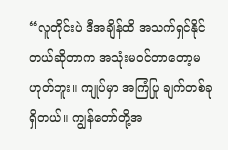“လူတိုင်းပဲ ဒီအချိန်ထိ အသက်ရှင်နိုင်တယ်ဆိုတာက အသုံးမဝင်တာတော့မဟုတ်ဘူး။ ကျုပ်မှာ အကြံပြု ချက်တစ်ခုရှိတယ်။ ကျွန်တော်တို့အ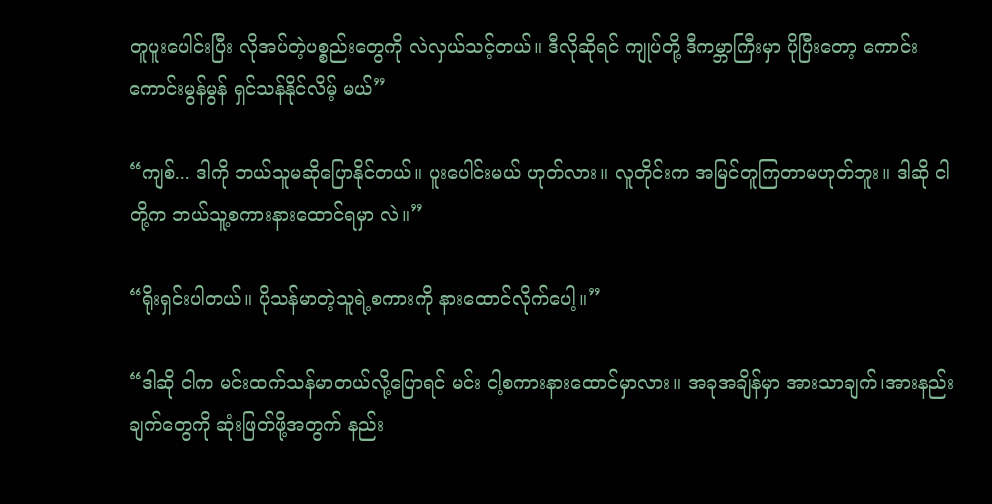တူပူးပေါင်းပြီး လိုအပ်တဲ့ပစ္စည်းတွေကို လဲလှယ်သင့်တယ်။ ဒီလိုဆိုရင် ကျုပ်တို့ ဒီကမ္ဘာကြီးမှာ ပိုပြီးတော့ ကောင်းကောင်းမွန်မွန် ရှင်သန်နိုင်လိမ့် မယ်”

“ကျစ်... ဒါကို ဘယ်သူမဆိုပြောနိုင်တယ်။ ပူးပေါင်းမယ် ဟုတ်လား။ လူတိုင်းက အမြင်တူကြတာမဟုတ်ဘူး။ ဒါဆို ငါတို့က ဘယ်သူ့စကားနားထောင်ရမှာ လဲ။”

“ရိုးရှင်းပါတယ်။ ပိုသန်မာတဲ့သူရဲ့စကားကို နားထောင်လိုက်ပေါ့။”

“ဒါဆို ငါက မင်းထက်သန်မာတယ်လို့ပြောရင် မင်း ငါ့စကားနားထောင်မှာလား။ အခုအချိန်မှာ အားသာချက်၊အားနည်းချက်တွေကို ဆုံးဖြတ်ဖို့အတွက် နည်း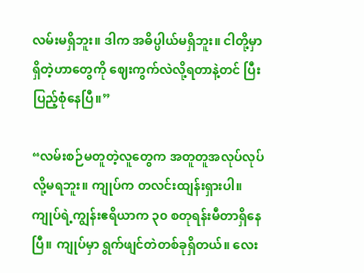လမ်းမရှိဘူး။ ဒါက အဓိပ္ပါယ်မရှိဘူး။ ငါတို့မှာရှိတဲ့ဟာတွေကို ဈေးကွက်လဲလို့ရတာနဲ့တင် ပြီးပြည့်‌စုံနေပြီ။”

“လမ်းစဉ်မတူတဲ့လူတွေက အတူတူအလုပ်လုပ်လို့မရဘူး။ ကျုပ်က တလင်းထျန်းရှားပါ။ ကျုပ်ရဲ့ကျွန်းဧရိယာက ၃၀ စတုရန်းမီတာရှိနေပြီ။ ကျုပ်မှာ ရွက်ဖျင်တဲတစ်ခုရှိတယ်။ လေး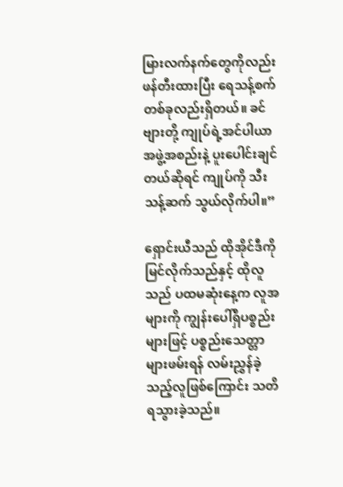မြားလက်နက်တွေကိုလည်း ဖန်တီးထားပြီး ရေသန့်စက်တစ်ခုလည်းရှိတယ်။ ခင်ဗျားတို့ ကျုပ်ရဲ့အင်ပါယာအဖွဲ့အစည်းနဲ့ ပူးပေါင်းချင်တယ်ဆိုရင် ကျုပ်ကို သီးသန့်ဆက် သွယ်လိုက်ပါ။”

ရှောင်းယီသည် ထိုအိုင်ဒီကို မြင်လိုက်သည်နှင့် ထိုလူသည် ပထမဆုံးနေ့က လူအများကို ကျွန်းပေါ်ရှိပစ္စည်းများဖြင့် ပစ္စည်းသေတ္တာများဖမ်းရန် လမ်းညွှန်ခဲ့သည့်လူဖြစ်ကြောင်း သတိရသွားခဲ့သည်။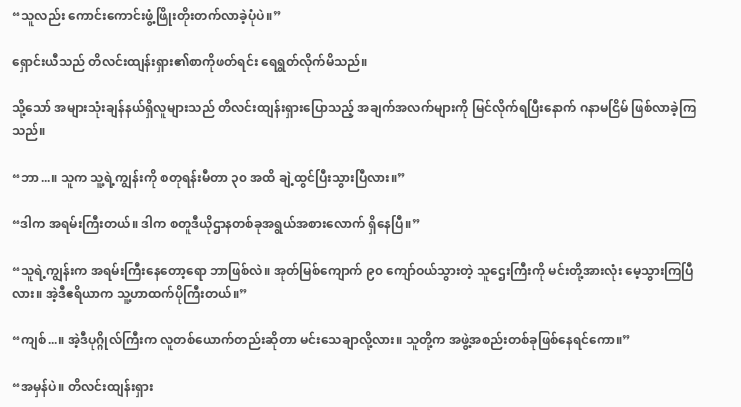“သူလည်း ကောင်းကောင်းဖွံ့ဖြိုးတိုးတက်လာခဲ့ပုံပဲ။”

ရှောင်းယီသည် တိလင်းထျန်းရှား၏စာကိုဖတ်ရင်း ရေရွတ်လိုက်မိသည်။

သို့သော် အများသုံးချန်နယ်ရှိလူများသည် တိလင်းထျန်းရှားပြောသည့် အချက်အလက်များကို မြင်လိုက်ရပြီးနောက် ဂနာမငြိမ် ဖြစ်လာခဲ့ကြသည်။

“ဘာ...။ သူက သူ့ရဲ့ကျွန်းကို စတုရန်းမီတာ ၃၀ အထိ ချဲ့ထွင်ပြီးသွားပြီလား။”

“ဒါက အရမ်းကြီးတယ်။ ဒါက စတူဒီယိုဌာနတစ်ခုအရွယ်အစားလောက် ရှိနေပြီ။”

“သူရဲ့ကျွန်းက အရမ်းကြီးနေတော့ရော ဘာဖြစ်လဲ။ အုတ်မြစ်ကျောက် ၉၀ ကျော်ဝယ်သွားတဲ့ သူဌေးကြီးကို မင်းတို့အားလုံး မေ့သွားကြပြီလား။ အဲ့ဒီဧရိယာက သူ့ဟာထက်ပိုကြီးတယ်။”

“ကျစ်...။ အဲ့ဒီပုဂ္ဂိုလ်ကြီးက လူတစ်ယောက်တည်းဆိုတာ မင်းသေချာလို့လား။ သူတို့က အဖွဲ့အစည်းတစ်ခုဖြစ်နေရင်ကော။”

“အမှန်ပဲ။ တိလင်းထျန်းရှား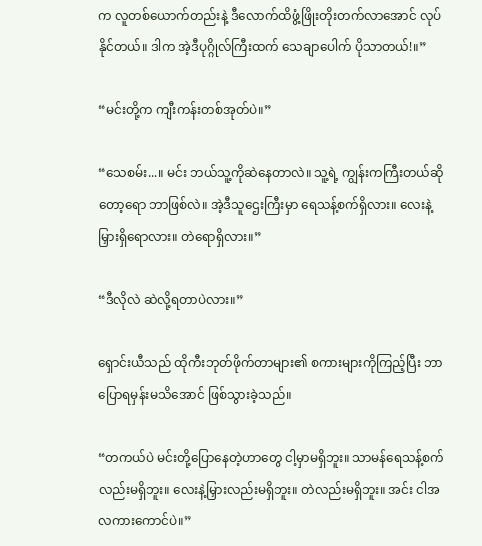က လူတစ်ယောက်တည်းနဲ့ ဒီလောက်ထိဖွံ့ဖြိုးတိုးတက်လာအောင် လုပ်နိုင်တယ်။ ဒါက အဲ့ဒီပုဂ္ဂိုလ်ကြီးထက် သေချာပေါက် ပိုသာတယ်!။”

“မင်းတို့က ကျီးကန်းတစ်အုတ်ပဲ။”

“သေစမ်း...။ မင်း ဘယ်သူ့ကိုဆဲနေတာလဲ။ သူ့ရဲ့ ကျွန်းကကြီးတယ်ဆိုတော့ရော ဘာဖြစ်လဲ။ အဲ့ဒီသူဌေးကြီးမှာ ရေသန့်စက်ရှိလား။ လေးနဲ့မြှားရှိရောလား။ တဲရောရှိလား။”

“ဒီလိုလဲ ဆဲလို့ရတာပဲလား။”

ရှောင်းယီသည် ထိုကီးဘုတ်ဖိုက်တာများ၏ စကားများကိုကြည့်ပြီး ဘာပြောရမှန်းမသိအောင် ဖြစ်သွားခဲ့သည်။

“တကယ်ပဲ မင်းတို့ပြောနေတဲ့ဟာတွေ ငါ့မှာမရှိဘူး။ သာမန်ရေသန့်စက်လည်းမရှိဘူး။ လေးနဲ့မြှားလည်းမရှိဘူး။ တဲလည်းမရှိဘူး။ အင်း ငါအလကားကောင်ပဲ။”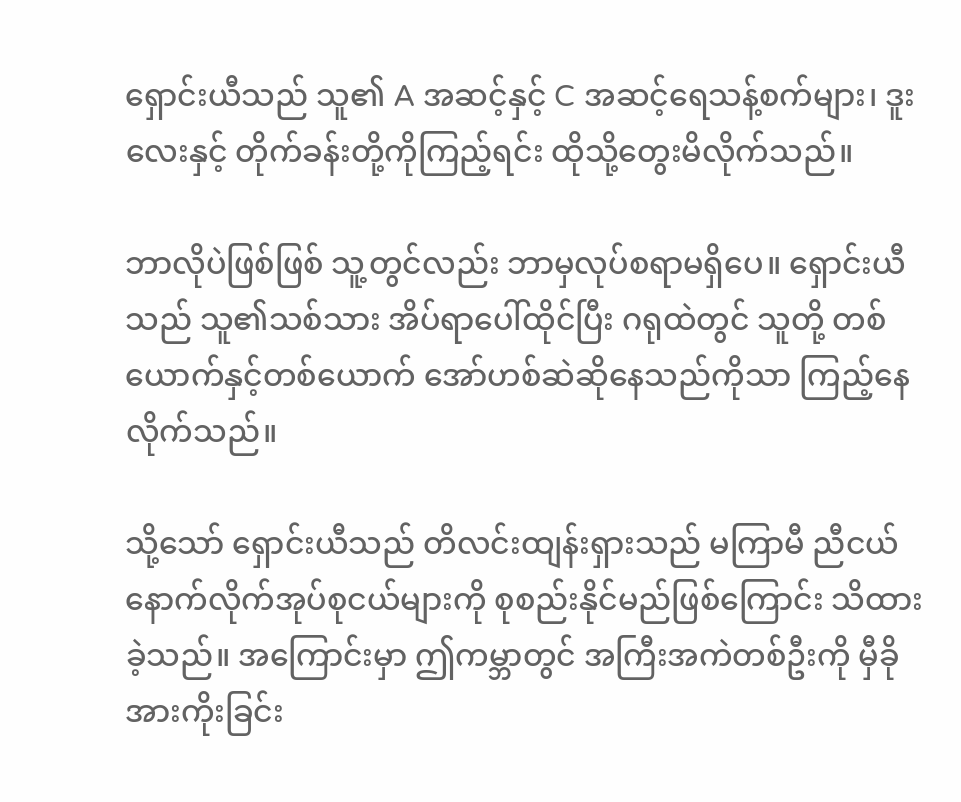ရှောင်းယီသည် သူ၏ A အဆင့်နှင့် C အဆင့်ရေသန့်စက်များ၊ ဒူးလေးနှင့် တိုက်ခန်းတို့ကိုကြည့်ရင်း ထိုသို့တွေးမိလိုက်သည်။

ဘာလိုပဲဖြစ်ဖြစ် သူ့တွင်လည်း ဘာမှလုပ်စရာမရှိပေ။ ရှောင်းယီသည် သူ၏သစ်သား အိပ်ရာပေါ်ထိုင်ပြီး ဂရုထဲတွင် သူတို့ တစ်ယောက်နှင့်တစ်ယောက် အော်ဟစ်ဆဲဆိုနေသည်ကိုသာ ကြည့်နေလိုက်သည်။

သို့သော် ရှောင်းယီသည် တိလင်းထျန်းရှားသည် မကြာမီ ညီငယ်နောက်လိုက်အုပ်စုငယ်များကို စုစည်းနိုင်မည်ဖြစ်ကြောင်း သိထားခဲ့သည်။ အကြောင်းမှာ ဤကမ္ဘာတွင် အကြီးအကဲတစ်ဦးကို မှီခိုအားကိုးခြင်း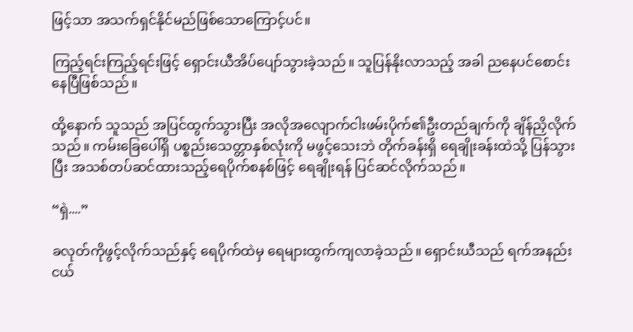ဖြင့်သာ အသက်ရှင်နိုင်မည်ဖြစ်သောကြောင့်ပင်။

ကြည့်ရင်းကြည့်ရင်းဖြင့် ရှောင်းယီအိပ်ပျော်သွားခဲ့သည်။ သူပြန်နိုးလာသည့် အခါ ညနေပင်စောင်းနေပြီဖြစ်သည်။

ထို့နောက် သူသည် အပြင်ထွက်သွားပြီး အလိုအလျောက်ငါးဖမ်းပိုက်၏ဦးတည်ချက်ကို ချိန်ညှိလိုက်သည်။ ကမ်းခြေပေါ်ရှိ ပစ္စည်းသေတ္တာနှစ်လုံးကို မဖွင့်သေးဘဲ တိုက်ခန်းရှိ ရေချိုးခန်းထဲသို့ ပြန်သွားပြီး အသစ်တပ်ဆင်ထားသည့်ရေပိုက်စနစ်ဖြင့် ရေချိုးရန် ပြင်ဆင်လိုက်သည်။

“ရှဲ....”

ခလုတ်ကိုဖွင့်လိုက်သည်နှင့် ရေပိုက်ထဲမှ ရေများထွက်ကျလာခဲ့သည်။ ရှောင်းယီသည် ရက်အနည်းငယ်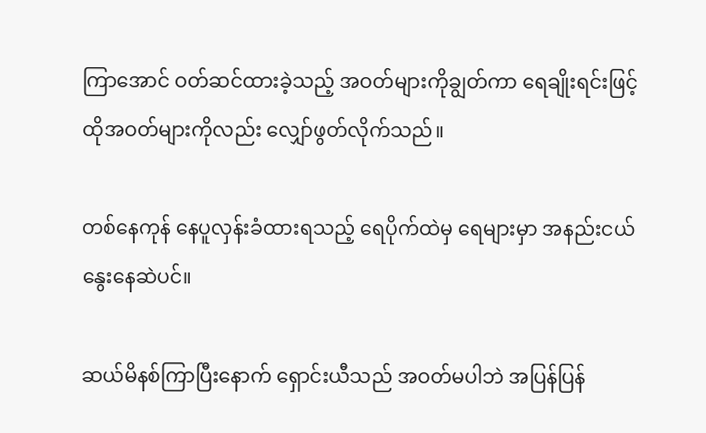ကြာအောင် ဝတ်ဆင်ထားခဲ့သည့် အဝတ်များကိုချွတ်ကာ ရေချိုးရင်းဖြင့် ထိုအဝတ်များကိုလည်း လျှော်ဖွတ်လိုက်သည်။

တစ်နေကုန် နေပူလှန်းခံထားရသည့် ရေပိုက်ထဲမှ ရေများမှာ အနည်းငယ်နွေးနေဆဲပင်။

ဆယ်မိနစ်ကြာပြီးနောက် ရှောင်းယီသည် အဝတ်မပါဘဲ အပြန်ပြန်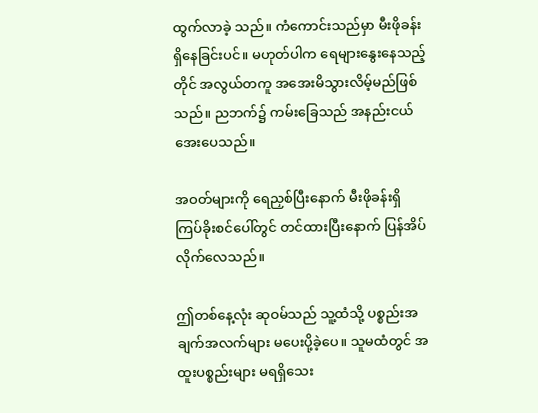ထွက်လာခဲ့ သည်။ ကံကောင်းသည်မှာ မီးဖိုခန်းရှိနေခြင်းပင်။ မဟုတ်ပါက ရေများနွေးနေသည့်တိုင် အလွယ်တကူ အအေးမိသွားလိမ့်မည်ဖြစ်သည်။ ညဘက်၌ ကမ်းခြေသည် အနည်းငယ်အေးပေသည်။

အဝတ်များကို ရေညှစ်ပြီးနောက် မီးဖိုခန်းရှိ ကြပ်ခိုးစင်ပေါ်တွင် တင်ထားပြီးနောက် ပြန်အိပ်လိုက်လေသည်။

ဤတစ်နေ့လုံး ဆုဝမ်သည် သူ့ထံသို့ ပစ္စည်းအချက်အလက်များ မပေးပို့ခဲ့ပေ။ သူမထံတွင် အထူးပစ္စည်းများ မရရှိသေး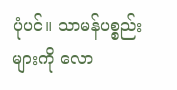ပုံပင်။ သာမန်ပစ္စည်းများကို လော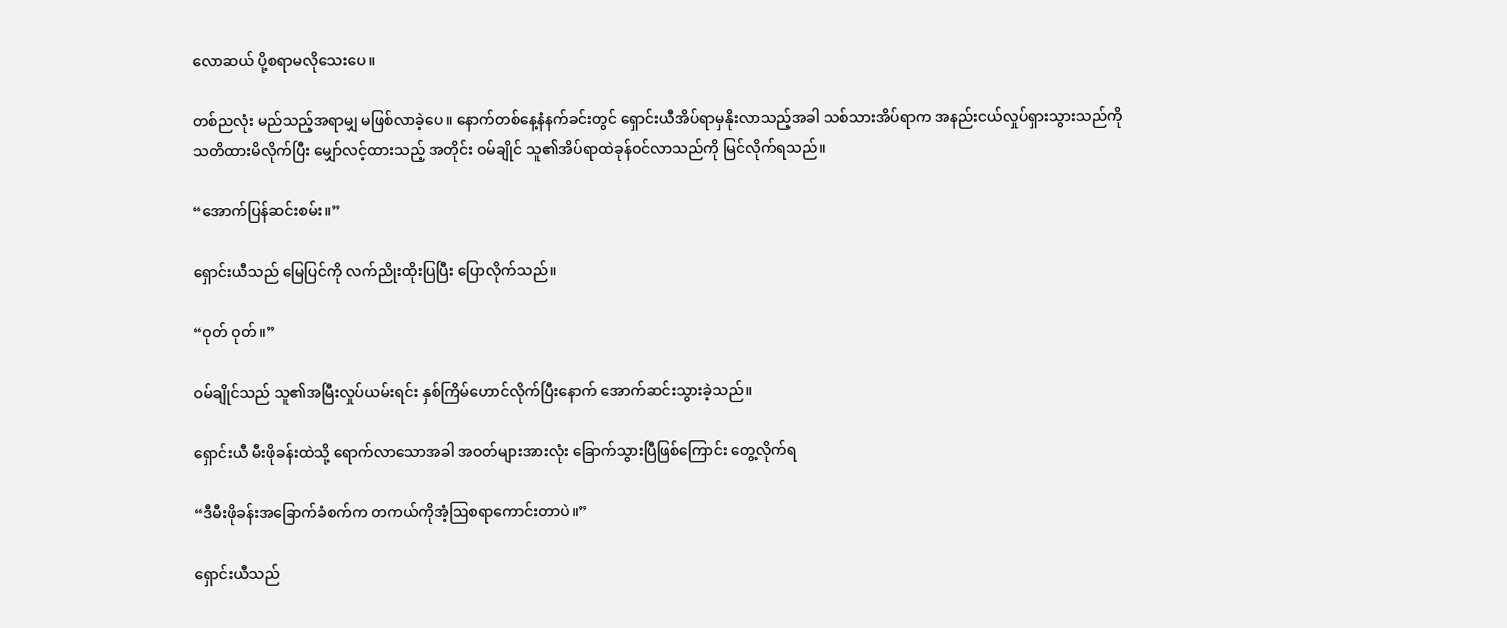လောဆယ် ပို့စရာမလိုသေးပေ။

တစ်ညလုံး မည်သည့်အရာမျှ မဖြစ်လာခဲ့ပေ။ နောက်တစ်နေ့နံနက်ခင်းတွင် ရှောင်းယီအိပ်ရာမှနိုးလာသည့်အခါ သစ်သားအိပ်ရာက အနည်းငယ်လှုပ်ရှားသွားသည်ကို သတိထားမိလိုက်ပြီး မျှော်လင့်ထားသည့် အတိုင်း ဝမ်ချိုင် သူ၏အိပ်ရာထဲခုန်ဝင်လာသည်ကို မြင်လိုက်ရသည်။

“အောက်ပြန်ဆင်းစမ်း။”

ရှောင်းယီသည် မြေပြင်ကို လက်ညိုးထိုးပြပြီး ပြောလိုက်သည်။

“ဝုတ် ဝုတ်။”

ဝမ်ချိုင်သည် သူ၏အမြီးလှုပ်ယမ်းရင်း နှစ်ကြိမ်ဟောင်လိုက်ပြီးနောက် အောက်ဆင်းသွားခဲ့သည်။

ရှောင်းယီ မီးဖိုခန်းထဲသို့ ရောက်လာသောအခါ အဝတ်များအားလုံး ခြောက်သွားပြီဖြစ်ကြောင်း တွေ့လိုက်ရ

“ဒီမီးဖိုခန်းအခြောက်ခံစက်က တကယ်ကိုအံ့ဩစရာကောင်းတာပဲ။”

ရှောင်းယီသည်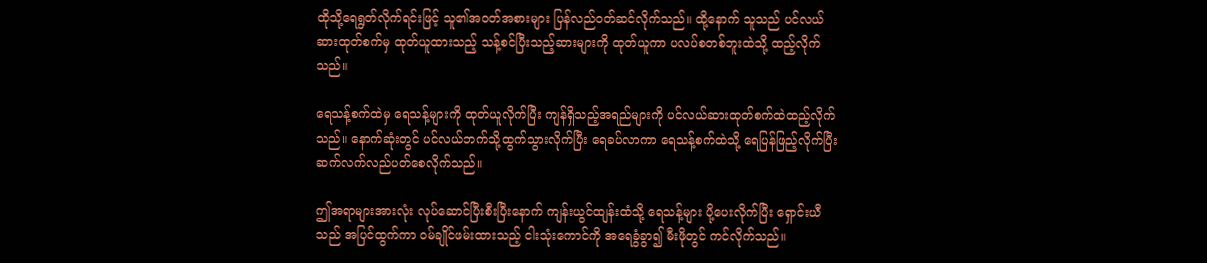ထိုသို့ရေရွတ်လိုက်ရင်းဖြင့် သူ၏အဝတ်အစားများ ပြန်လည်ဝတ်ဆင်လိုက်သည်။ ထို့နောက် သူသည် ပင်လယ်ဆားထုတ်စက်မှ ထုတ်ယူထားသည့် သန့်စင်ပြီးသည့်ဆားများကို ထုတ်ယူကာ ပလပ်စတစ်ဘူးထဲသို့ ထည့်လိုက်သည်။

ရေသန့်စက်ထဲမှ ရေသန့်များကို ထုတ်ယူလိုက်ပြီး ကျန်ရှိသည့်အရည်များကို ပင်လယ်ဆားထုတ်စက်ထဲထည့်လိုက်သည်။ နောက်ဆုံးတွင် ပင်လယ်ဘက်သို့ထွက်သွားလိုက်ပြီး ရေခပ်လာကာ ရေသန့်စက်ထဲသို့ ရေပြန်ဖြည့်လိုက်ပြီး ဆက်လက်လည်ပတ်စေလိုက်သည်။

ဤအရာများအားလုံး လုပ်ဆောင်ပြီးစီးပြီးနောက် ကျန်းယွင်ထျန်းထံသို့ ရေသန့်များ ပို့ပေးလိုက်ပြီး ရှောင်းယီသည် အပြင်ထွက်ကာ ဝမ်ချိုင်ဖမ်းထားသည့် ငါးသုံးကောင်ကို အရေခွံခွာ၍ မီးဖိုတွင် ကင်လိုက်သည်။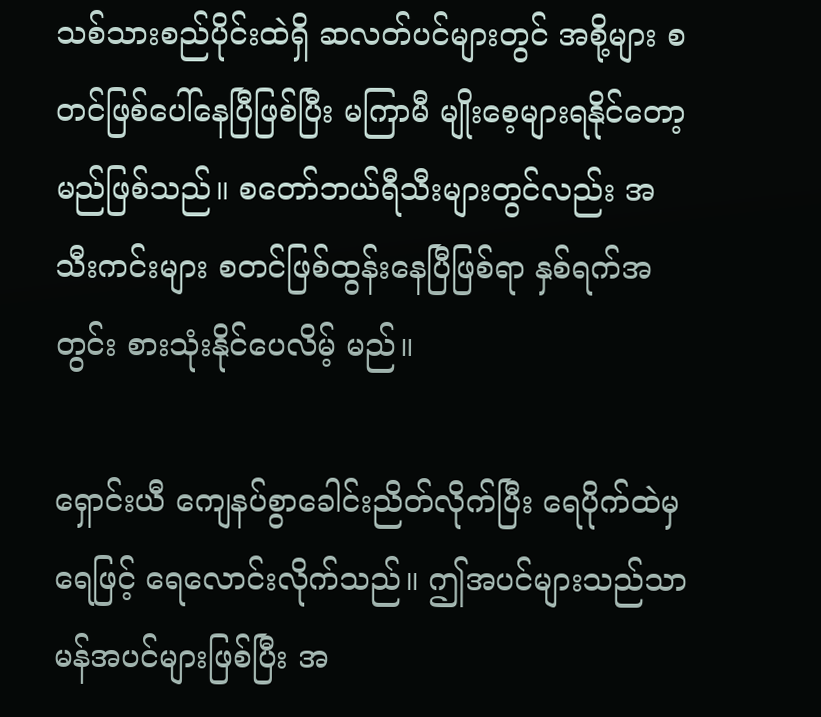သစ်သားစည်ပိုင်းထဲရှိ ဆလတ်ပင်များတွင် အစို့များ စတင်ဖြစ်ပေါ်နေပြီဖြစ်ပြီး မကြာမီ မျိုးစေ့များရနိုင်တော့မည်ဖြစ်သည်။ စတော်ဘယ်ရီသီးများတွင်လည်း အသီးကင်းများ စတင်ဖြစ်ထွန်းနေပြီဖြစ်ရာ နှစ်ရက်အတွင်း စားသုံးနိုင်ပေလိမ့် မည်။

ရှောင်းယီ ကျေနပ်စွာခေါင်းညိတ်လိုက်ပြီး ရေပိုက်ထဲမှရေဖြင့် ရေလောင်းလိုက်သည်။ ဤအပင်များသည်သာမန်အပင်များဖြစ်ပြီး အ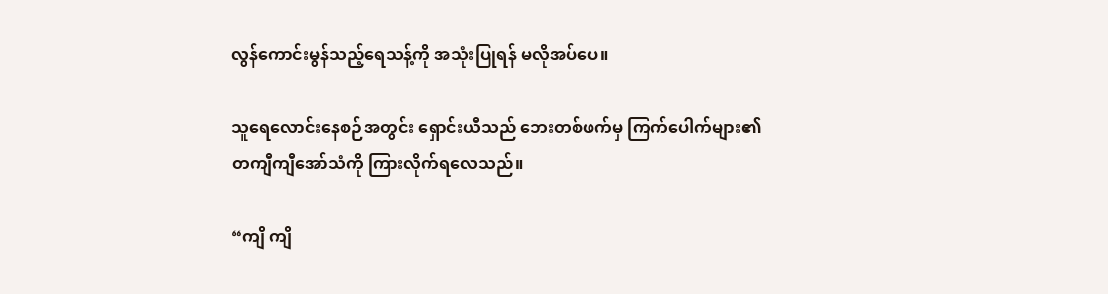လွန်ကောင်းမွန်သည့်ရေသန့်ကို အသုံးပြုရန် မလိုအပ်ပေ။

သူရေလောင်းနေစဉ်အတွင်း ရှောင်းယီသည် ဘေးတစ်ဖက်မှ ကြက်ပေါက်များ၏ တကျီကျီအော်သံကို ကြားလိုက်ရလေသည်။

“ကျိ ကျိ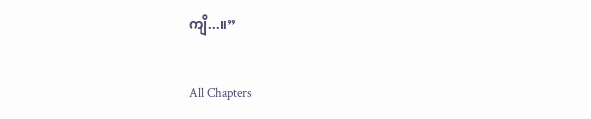ကျိ...။”

All Chapters